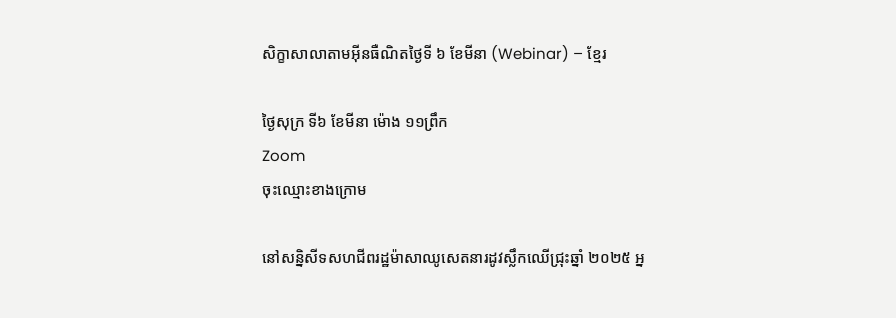សិក្ខាសាលាតាមអ៊ីនធឺណិតថ្ងៃទី ៦ ខែមីនា (Webinar) – ខ្មែរ

ថ្ងៃសុក្រ ទី៦ ខែមីនា ម៉ោង ១១ព្រឹក
Zoom
ចុះឈ្មោះខាងក្រោម

នៅសន្និសីទសហជីពរដ្ឋម៉ាសាឈូសេតនារដូវស្លឹកឈើជ្រុះឆ្នាំ ២០២៥ អ្ន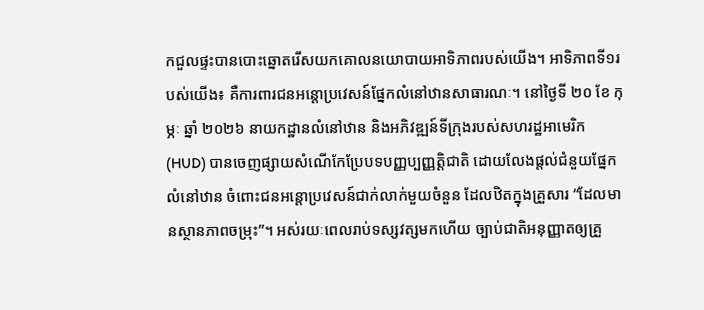កជួលផ្ទះបានបោះឆ្នោតរើសយកគោលនយោបាយអាទិភាពរបស់យើង។ អាទិភាពទី១របស់យើង៖ គឺការពារជនអន្តោប្រវេសន៍ផ្នែកលំនៅឋានសាធារណៈ។ នៅថ្ងៃទី ២០ ខែ កុម្ភៈ ឆ្នាំ ២០២៦ នាយកដ្ឋានលំនៅឋាន និងអភិវឌ្ឍន៍ទីក្រុងរបស់សហរដ្ឋអាមេរិក (HUD) បានចេញផ្សាយសំណើកែប្រែបទបញ្ញប្បញ្ញត្តិជាតិ ដោយលែងផ្តល់ជំនួយផ្នែកលំនៅឋាន ចំពោះជនអន្តោប្រវេសន៍ជាក់លាក់មួយចំនួន ដែលឋិតក្នុងគ្រួសារ “ដែលមានស្ថានភាពចម្រុះ”។ អស់រយៈពេលរាប់ទស្សវត្សមកហើយ ច្បាប់ជាតិអនុញ្ញាតឲ្យគ្រួ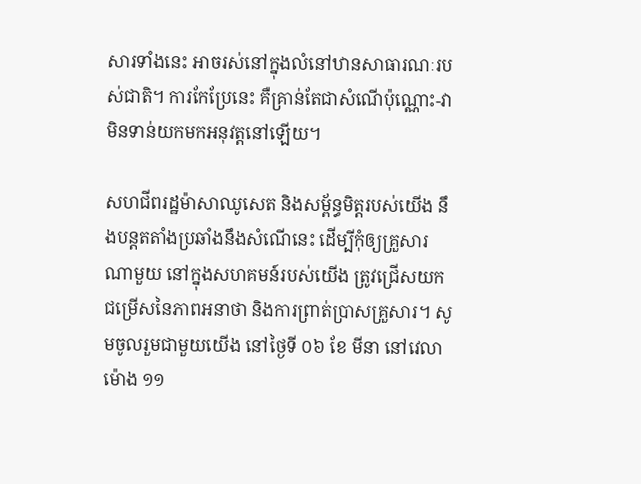សារទាំងនេះ អាចរស់នៅក្នុងលំនៅឋានសាធារណៈរបស់ជាតិ។ ការកែប្រែនេះ គឺគ្រាន់តែជាសំណើប៉ុណ្ណោះ-វាមិនទាន់យកមកអនុវត្តនៅឡើយ។

សហជីពរដ្ឋម៉ាសាឈូសេត និងសម្ព័ន្ធមិត្តរបស់យើង នឹងបន្តតតាំងប្រឆាំងនឹងសំណើនេះ ដើម្បីកុំឲ្យគ្រួសារណាមួយ នៅក្នុងសហគមន៍របស់យើង ត្រូវជ្រើសយកជម្រើសនៃភាពអនាថា និងការព្រាត់ប្រាសគ្រួសារ។ សូមចូលរួមជាមួយយើង នៅថ្ងៃទី ០៦ ខែ មីនា នៅវេលាម៉ោង ១១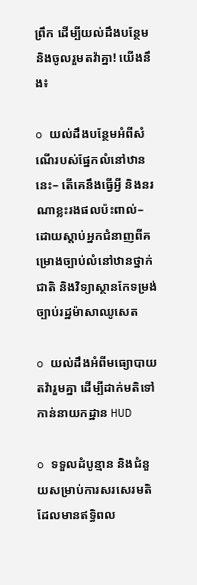ព្រឹក ដើម្បីយល់ដឹងបន្ថែម និងចូលរួមតវ៉ាគ្នា! យើងនឹង៖

o យល់ដឹងបន្ថែមអំពីសំណើរបស់ផ្នែកលំនៅឋាននេះ– តើគេនឹងធ្វើអ្វី និងនរណាខ្លះរងផលប៉ះពាល់– ដោយស្ដាប់អ្នកជំនាញពីគម្រោងច្បាប់លំនៅឋានថ្នាក់ជាតិ និងវិទ្យាស្ថានកែទម្រង់ច្បាប់រដ្ឋម៉ាសាឈូសេត

o យល់ដឹងអំពីមធ្យោបាយតវ៉ារួមគ្នា ដើម្បីដាក់មតិទៅកាន់នាយកដ្ឋាន HUD

o ទទួលដំបូន្មាន និងជំនួយសម្រាប់ការសរសេរមតិដែលមានឥទ្ធិពល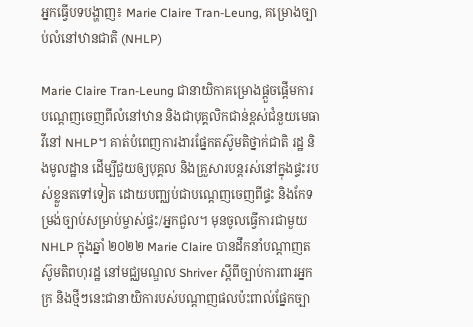អ្នកធ្វើបទបង្ហាញ៖ Marie Claire Tran-Leung, គម្រោងច្បាប់លំនៅឋានជាតិ (NHLP)

Marie Claire Tran-Leung ជានាយិកាគម្រោងផ្តួចផ្តើមការបណ្ដេញចេញពីលំនៅឋាន និងជាបុគ្គលិកជាន់ខ្ពស់ជំនួយមេធាវីនៅ NHLP។ គាត់បំពេញការងារផ្នែកតស៊ូមតិថ្នាក់ជាតិ រដ្ឋ និងមូលដ្ឋាន ដើម្បីជួយឲ្យបុគ្គល និងគ្រួសារបន្តរស់នៅក្នុងផ្ទះរបស់ខ្លួនតទៅទៀត ដោយបញ្ឈប់ជាបណ្ដេញចេញពីផ្ទះ និងកែទម្រង់ច្បាប់សម្រាប់ម្ចាស់ផ្ទះ/អ្នកជួល។ មុនចូលធ្វើការជាមួយ NHLP ក្នុងឆ្នាំ ២០២២ Marie Claire បានដឹកនាំបណ្ដាញតស៊ូមតិពហុរដ្ឋ នៅមជ្ឈមណ្ឌល Shriver ស្ដីពីច្បាប់ការពារអ្នកក្រ និងថ្មីៗនេះជានាយិការបស់បណ្ដាញផលប៉ះពាល់ផ្នែកច្បា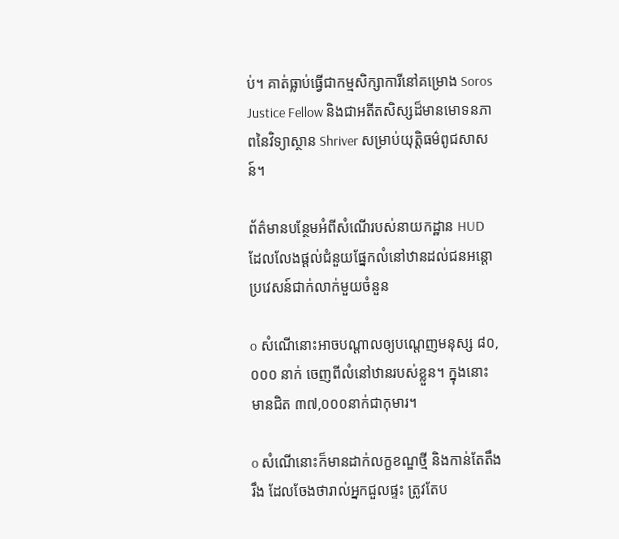ប់។ គាត់ធ្លាប់ធ្វើជាកម្មសិក្សាការីនៅគម្រោង Soros Justice Fellow និងជាអតីតសិស្សដ៏មានមោទនភាពនៃវិទ្យាស្ថាន Shriver សម្រាប់យុត្តិធម៌ពូជសាសន៍។

ព័ត៌មានបន្ថែមអំពីសំណើរបស់នាយកដ្ឋាន HUD ដែលលែងផ្តល់ជំនួយផ្នែកលំនៅឋានដល់ជនអន្តោប្រវេសន៍ជាក់លាក់មួយចំនួន

o សំណើនោះអាចបណ្ដាលឲ្យបណ្ដេញមនុស្ស ៨០,០០០ នាក់ ចេញពីលំនៅឋានរបស់ខ្លួន។ ក្នុងនោះមានជិត ៣៧,០០០នាក់ជាកុមារ។

o សំណើនោះក៏មានដាក់លក្ខខណ្ឌថ្មី និងកាន់តែតឹងរឹង ដែលចែងថារាល់អ្នកជួលផ្ទះ ត្រូវតែប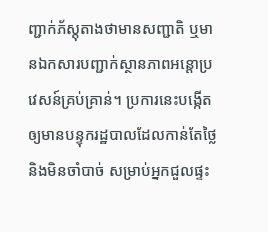ញ្ជាក់ភ័ស្តុតាងថាមានសញ្ជាតិ ឬមានឯកសារបញ្ជាក់ស្ថានភាពអន្តោប្រវេសន៍គ្រប់គ្រាន់។ ប្រការនេះបង្កើតឲ្យមានបន្ទុករដ្ឋបាលដែលកាន់តែថ្លៃ និងមិនចាំបាច់ សម្រាប់អ្នកជួលផ្ទះ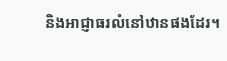និងអាជ្ញាធរលំនៅឋានផងដែរ។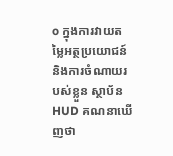o ក្នុងការវាយតម្លៃអត្ថប្រយោជន៍និងការចំណាយរបស់ខ្លួន ស្ថាប័ន HUD គណនាឃើញថា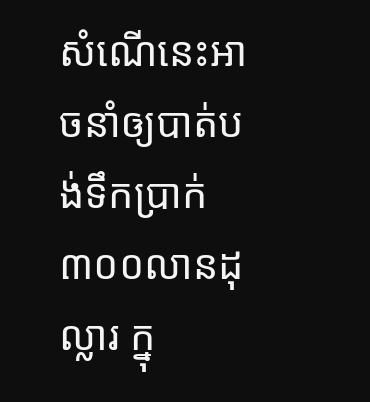សំណើនេះអាចនាំឲ្យបាត់បង់ទឹកប្រាក់ ៣០០លានដុល្លារ ក្នុ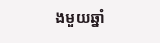ងមួយឆ្នាំ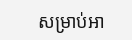សម្រាប់អា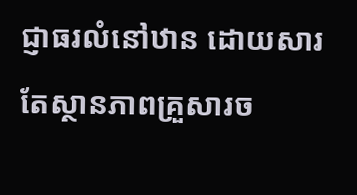ជ្ញាធរលំនៅឋាន ដោយសារតែស្ថានភាពគ្រួសារច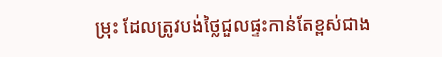ម្រុះ ដែលត្រូវបង់ថ្លៃជួលផ្ទះកាន់តែខ្ពស់ជាង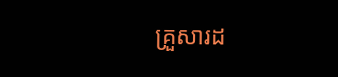គ្រួសារដ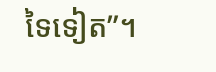ទៃទៀត”។